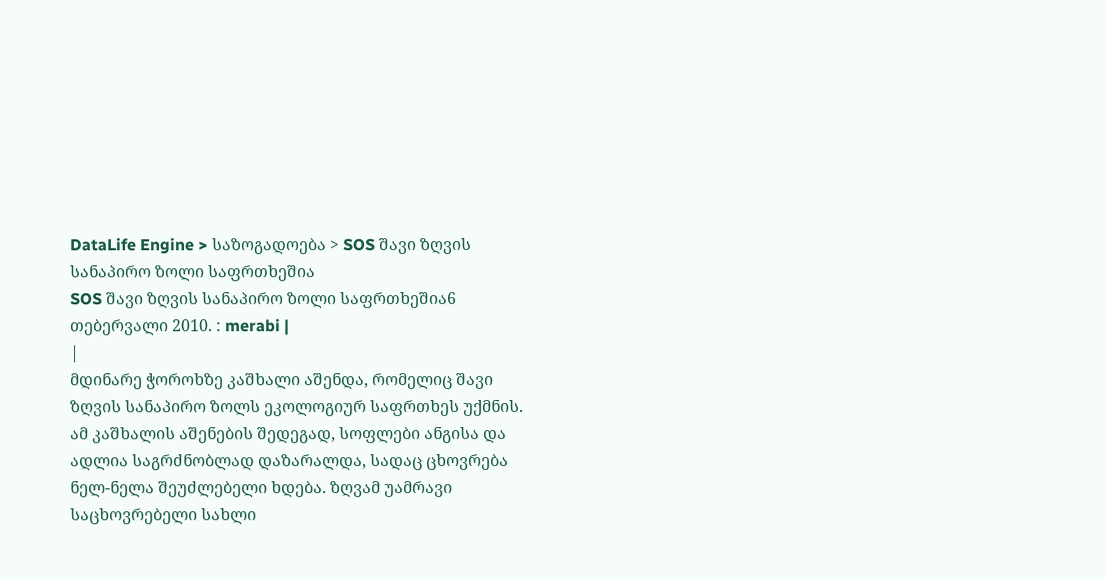DataLife Engine > საზოგადოება > SOS შავი ზღვის სანაპირო ზოლი საფრთხეშია
SOS შავი ზღვის სანაპირო ზოლი საფრთხეშია6 თებერვალი 2010. : merabi |
|
მდინარე ჭოროხზე კაშხალი აშენდა, რომელიც შავი ზღვის სანაპირო ზოლს ეკოლოგიურ საფრთხეს უქმნის. ამ კაშხალის აშენების შედეგად, სოფლები ანგისა და ადლია საგრძნობლად დაზარალდა, სადაც ცხოვრება ნელ-ნელა შეუძლებელი ხდება. ზღვამ უამრავი საცხოვრებელი სახლი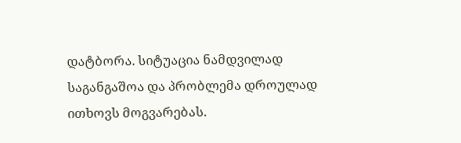დატბორა. სიტუაცია ნამდვილად საგანგაშოა და პრობლემა დროულად ითხოვს მოგვარებას.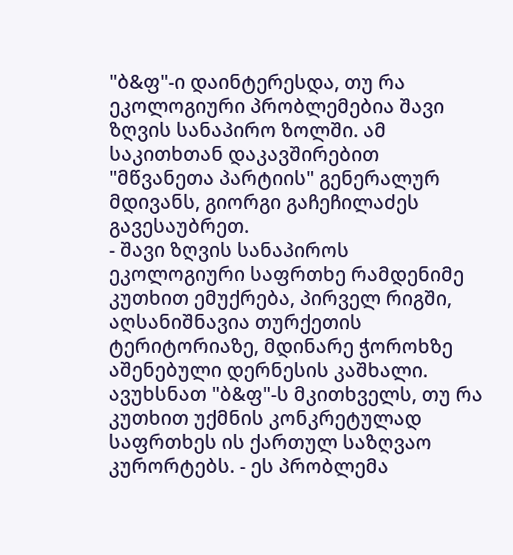"ბ&ფ"-ი დაინტერესდა, თუ რა ეკოლოგიური პრობლემებია შავი ზღვის სანაპირო ზოლში. ამ საკითხთან დაკავშირებით "მწვანეთა პარტიის" გენერალურ მდივანს, გიორგი გაჩეჩილაძეს გავესაუბრეთ.
- შავი ზღვის სანაპიროს ეკოლოგიური საფრთხე რამდენიმე კუთხით ემუქრება, პირველ რიგში, აღსანიშნავია თურქეთის ტერიტორიაზე, მდინარე ჭოროხზე აშენებული დერნესის კაშხალი. ავუხსნათ "ბ&ფ"-ს მკითხველს, თუ რა კუთხით უქმნის კონკრეტულად საფრთხეს ის ქართულ საზღვაო კურორტებს. - ეს პრობლემა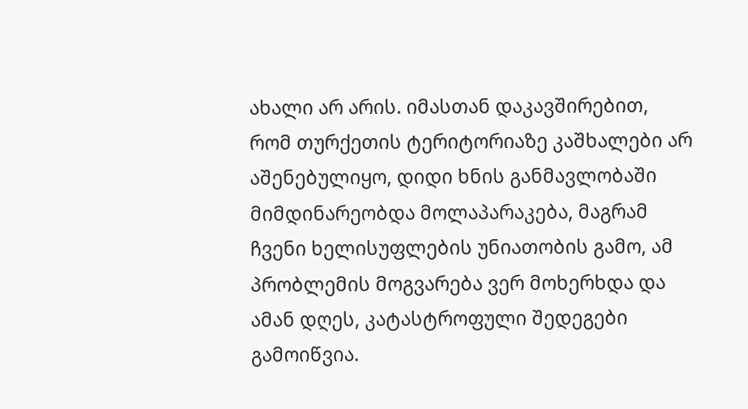ახალი არ არის. იმასთან დაკავშირებით, რომ თურქეთის ტერიტორიაზე კაშხალები არ აშენებულიყო, დიდი ხნის განმავლობაში მიმდინარეობდა მოლაპარაკება, მაგრამ ჩვენი ხელისუფლების უნიათობის გამო, ამ პრობლემის მოგვარება ვერ მოხერხდა და ამან დღეს, კატასტროფული შედეგები გამოიწვია.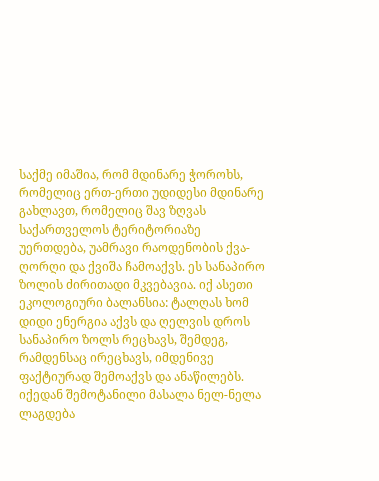საქმე იმაშია, რომ მდინარე ჭოროხს, რომელიც ერთ-ერთი უდიდესი მდინარე გახლავთ, რომელიც შავ ზღვას საქართველოს ტერიტორიაზე უერთდება, უამრავი რაოდენობის ქვა-ღორღი და ქვიშა ჩამოაქვს. ეს სანაპირო ზოლის ძირითადი მკვებავია. იქ ასეთი ეკოლოგიური ბალანსია: ტალღას ხომ დიდი ენერგია აქვს და ღელვის დროს სანაპირო ზოლს რეცხავს, შემდეგ, რამდენსაც ირეცხავს, იმდენივე ფაქტიურად შემოაქვს და ანაწილებს. იქედან შემოტანილი მასალა ნელ-ნელა ლაგდება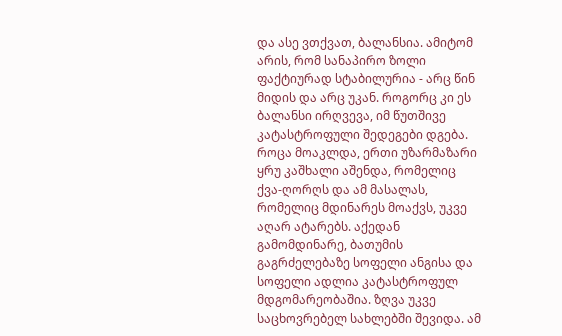და ასე ვთქვათ, ბალანსია. ამიტომ არის, რომ სანაპირო ზოლი ფაქტიურად სტაბილურია - არც წინ მიდის და არც უკან. როგორც კი ეს ბალანსი ირღვევა, იმ წუთშივე კატასტროფული შედეგები დგება. როცა მოაკლდა, ერთი უზარმაზარი ყრუ კაშხალი აშენდა, რომელიც ქვა-ღორღს და ამ მასალას, რომელიც მდინარეს მოაქვს, უკვე აღარ ატარებს. აქედან გამომდინარე, ბათუმის გაგრძელებაზე სოფელი ანგისა და სოფელი ადლია კატასტროფულ მდგომარეობაშია. ზღვა უკვე საცხოვრებელ სახლებში შევიდა. ამ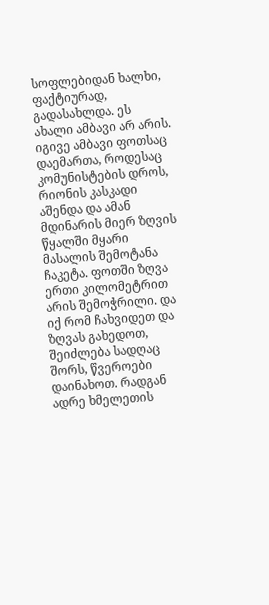სოფლებიდან ხალხი, ფაქტიურად, გადასახლდა. ეს ახალი ამბავი არ არის. იგივე ამბავი ფოთსაც დაემართა, როდესაც კომუნისტების დროს, რიონის კასკადი აშენდა და ამან მდინარის მიერ ზღვის წყალში მყარი მასალის შემოტანა ჩაკეტა. ფოთში ზღვა ერთი კილომეტრით არის შემოჭრილი. და იქ რომ ჩახვიდეთ და ზღვას გახედოთ, შეიძლება სადღაც შორს, წვეროები დაინახოთ. რადგან ადრე ხმელეთის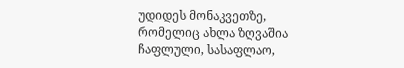უდიდეს მონაკვეთზე, რომელიც ახლა ზღვაშია ჩაფლული, სასაფლაო,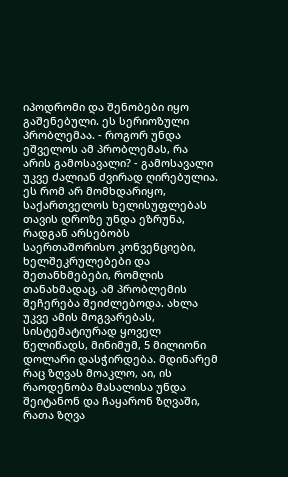იპოდრომი და შენობები იყო გაშენებული. ეს სერიოზული პრობლემაა. - როგორ უნდა ეშველოს ამ პრობლემას, რა არის გამოსავალი? - გამოსავალი უკვე ძალიან ძვირად ღირებულია. ეს რომ არ მომხდარიყო, საქართველოს ხელისუფლებას თავის დროზე უნდა ეზრუნა, რადგან არსებობს საერთაშორისო კონვენციები, ხელშეკრულებები და შეთანხმებები, რომლის თანახმადაც, ამ პრობლემის შეჩერება შეიძლებოდა. ახლა უკვე ამის მოგვარებას, სისტემატიურად ყოველ წელიწადს, მინიმუმ, 5 მილიონი დოლარი დასჭირდება. მდინარემ რაც ზღვას მოაკლო, აი, ის რაოდენობა მასალისა უნდა შეიტანონ და ჩაყარონ ზღვაში, რათა ზღვა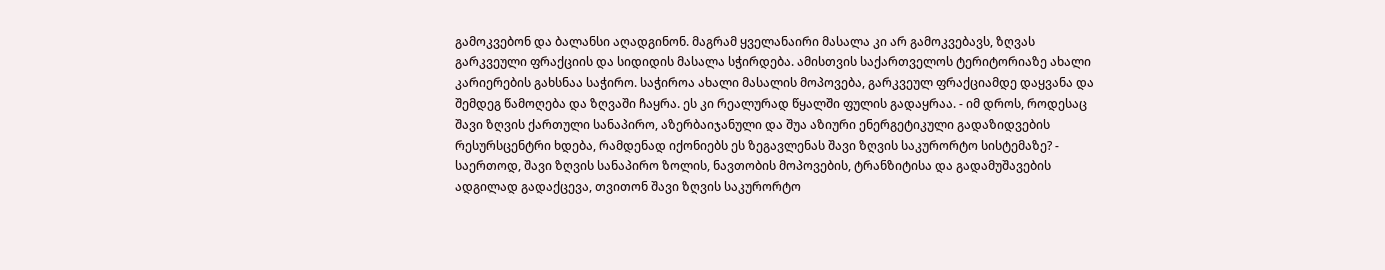გამოკვებონ და ბალანსი აღადგინონ. მაგრამ ყველანაირი მასალა კი არ გამოკვებავს, ზღვას გარკვეული ფრაქციის და სიდიდის მასალა სჭირდება. ამისთვის საქართველოს ტერიტორიაზე ახალი კარიერების გახსნაა საჭირო. საჭიროა ახალი მასალის მოპოვება, გარკვეულ ფრაქციამდე დაყვანა და შემდეგ წამოღება და ზღვაში ჩაყრა. ეს კი რეალურად წყალში ფულის გადაყრაა. - იმ დროს, როდესაც შავი ზღვის ქართული სანაპირო, აზერბაიჯანული და შუა აზიური ენერგეტიკული გადაზიდვების რესურსცენტრი ხდება, რამდენად იქონიებს ეს ზეგავლენას შავი ზღვის საკურორტო სისტემაზე? - საერთოდ, შავი ზღვის სანაპირო ზოლის, ნავთობის მოპოვების, ტრანზიტისა და გადამუშავების ადგილად გადაქცევა, თვითონ შავი ზღვის საკურორტო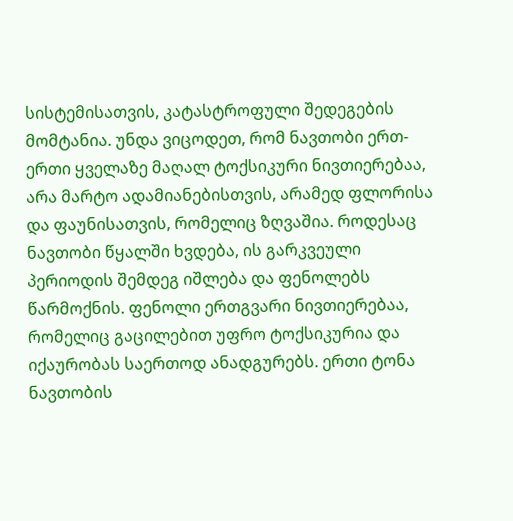სისტემისათვის, კატასტროფული შედეგების მომტანია. უნდა ვიცოდეთ, რომ ნავთობი ერთ-ერთი ყველაზე მაღალ ტოქსიკური ნივთიერებაა, არა მარტო ადამიანებისთვის, არამედ ფლორისა და ფაუნისათვის, რომელიც ზღვაშია. როდესაც ნავთობი წყალში ხვდება, ის გარკვეული პერიოდის შემდეგ იშლება და ფენოლებს წარმოქნის. ფენოლი ერთგვარი ნივთიერებაა, რომელიც გაცილებით უფრო ტოქსიკურია და იქაურობას საერთოდ ანადგურებს. ერთი ტონა ნავთობის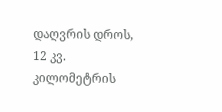დაღვრის დროს, 12 კვ. კილომეტრის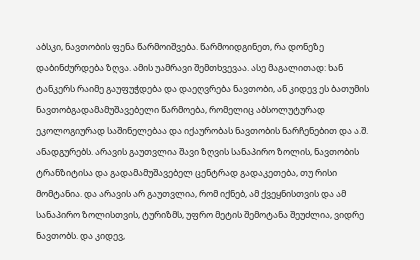აბსკი, ნავთობის ფენა წარმოიშვება. წარმოიდგინეთ, რა დონეზე დაბინძურდება ზღვა. ამის უამრავი შემთხვევაა. ასე მაგალითად: ხან ტანკერს რაიმე გაუფუჭდება და დაეღვრება ნავთობი, ან კიდევ ეს ბათუმის ნავთობგადამამუშავებელი წარმოება, რომელიც აბსოლუტურად ეკოლოგიურად საშინელებაა და იქაურობას ნავთობის ნარჩენებით და ა.შ. ანადგურებს. არავის გაუთვლია შავი ზღვის სანაპირო ზოლის, ნავთობის ტრანზიტისა და გადამამუშავებელ ცენტრად გადაკეთება, თუ რისი მომტანია. და არავის არ გაუთვლია, რომ იქნებ, ამ ქვეყნისთვის და ამ სანაპირო ზოლისთვის, ტურიზმს, უფრო მეტის შემოტანა შეუძლია, ვიდრე ნავთობს. და კიდევ,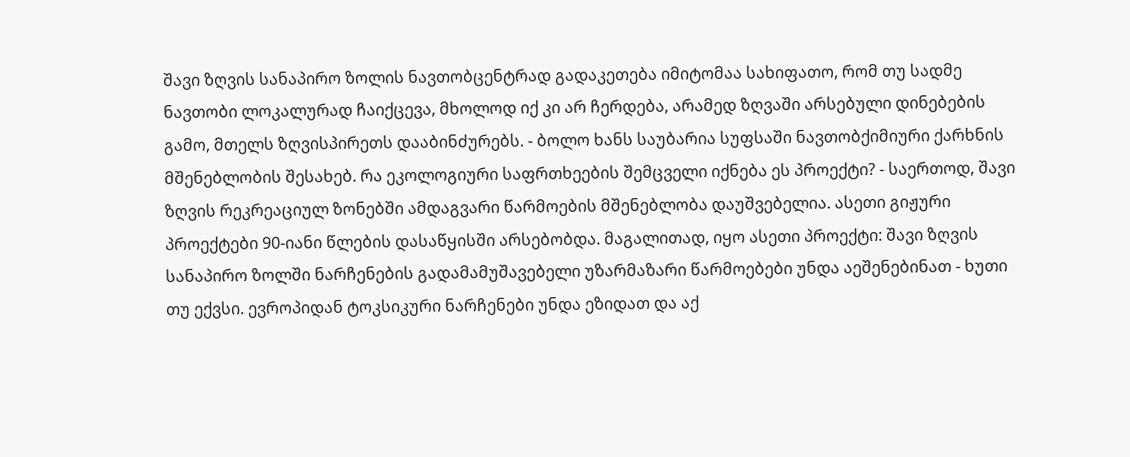შავი ზღვის სანაპირო ზოლის ნავთობცენტრად გადაკეთება იმიტომაა სახიფათო, რომ თუ სადმე ნავთობი ლოკალურად ჩაიქცევა, მხოლოდ იქ კი არ ჩერდება, არამედ ზღვაში არსებული დინებების გამო, მთელს ზღვისპირეთს დააბინძურებს. - ბოლო ხანს საუბარია სუფსაში ნავთობქიმიური ქარხნის მშენებლობის შესახებ. რა ეკოლოგიური საფრთხეების შემცველი იქნება ეს პროექტი? - საერთოდ, შავი ზღვის რეკრეაციულ ზონებში ამდაგვარი წარმოების მშენებლობა დაუშვებელია. ასეთი გიჟური პროექტები 90-იანი წლების დასაწყისში არსებობდა. მაგალითად, იყო ასეთი პროექტი: შავი ზღვის სანაპირო ზოლში ნარჩენების გადამამუშავებელი უზარმაზარი წარმოებები უნდა აეშენებინათ - ხუთი თუ ექვსი. ევროპიდან ტოკსიკური ნარჩენები უნდა ეზიდათ და აქ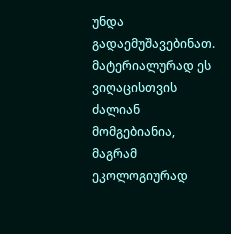უნდა გადაემუშავებინათ. მატერიალურად ეს ვიღაცისთვის ძალიან მომგებიანია, მაგრამ ეკოლოგიურად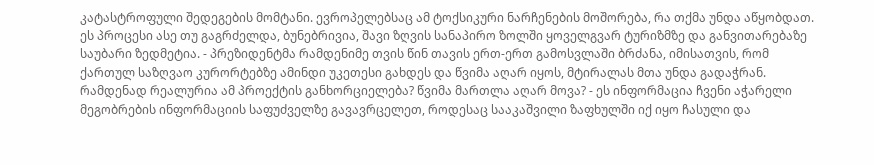კატასტროფული შედეგების მომტანი. ევროპელებსაც ამ ტოქსიკური ნარჩენების მოშორება, რა თქმა უნდა აწყობდათ. ეს პროცესი ასე თუ გაგრძელდა, ბუნებრივია, შავი ზღვის სანაპირო ზოლში ყოველგვარ ტურიზმზე და განვითარებაზე საუბარი ზედმეტია. - პრეზიდენტმა რამდენიმე თვის წინ თავის ერთ-ერთ გამოსვლაში ბრძანა, იმისათვის, რომ ქართულ საზღვაო კურორტებზე ამინდი უკეთესი გახდეს და წვიმა აღარ იყოს, მტირალას მთა უნდა გადაჭრან. რამდენად რეალურია ამ პროექტის განხორციელება? წვიმა მართლა აღარ მოვა? - ეს ინფორმაცია ჩვენი აჭარელი მეგობრების ინფორმაციის საფუძველზე გავავრცელეთ, როდესაც სააკაშვილი ზაფხულში იქ იყო ჩასული და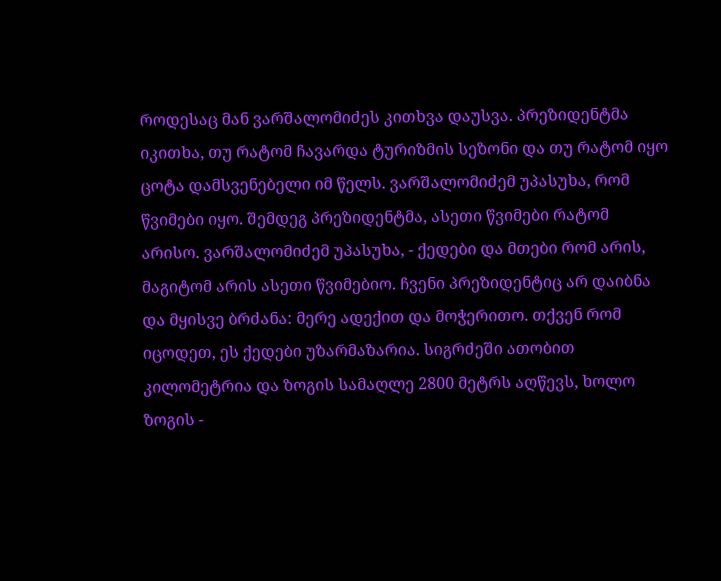როდესაც მან ვარშალომიძეს კითხვა დაუსვა. პრეზიდენტმა იკითხა, თუ რატომ ჩავარდა ტურიზმის სეზონი და თუ რატომ იყო ცოტა დამსვენებელი იმ წელს. ვარშალომიძემ უპასუხა, რომ წვიმები იყო. შემდეგ პრეზიდენტმა, ასეთი წვიმები რატომ არისო. ვარშალომიძემ უპასუხა, - ქედები და მთები რომ არის, მაგიტომ არის ასეთი წვიმებიო. ჩვენი პრეზიდენტიც არ დაიბნა და მყისვე ბრძანა: მერე ადექით და მოჭერითო. თქვენ რომ იცოდეთ, ეს ქედები უზარმაზარია. სიგრძეში ათობით კილომეტრია და ზოგის სამაღლე 2800 მეტრს აღწევს, ხოლო ზოგის -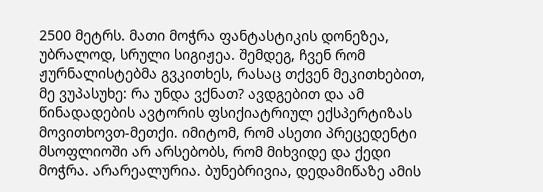2500 მეტრს. მათი მოჭრა ფანტასტიკის დონეზეა, უბრალოდ, სრული სიგიჟეა. შემდეგ, ჩვენ რომ ჟურნალისტებმა გვკითხეს, რასაც თქვენ მეკითხებით, მე ვუპასუხე: რა უნდა ვქნათ? ავდგებით და ამ წინადადების ავტორის ფსიქიატრიულ ექსპერტიზას მოვითხოვთ-მეთქი. იმიტომ, რომ ასეთი პრეცედენტი მსოფლიოში არ არსებობს, რომ მიხვიდე და ქედი მოჭრა. არარეალურია. ბუნებრივია, დედამიწაზე ამის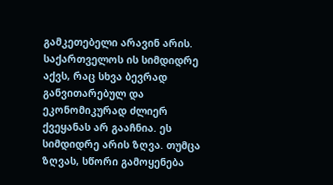გამკეთებელი არავინ არის. საქართველოს ის სიმდიდრე აქვს, რაც სხვა ბევრად განვითარებულ და ეკონომიკურად ძლიერ ქვეყანას არ გააჩნია. ეს სიმდიდრე არის ზღვა. თუმცა ზღვას, სწორი გამოყენება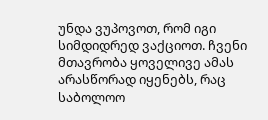უნდა ვუპოვოთ, რომ იგი სიმდიდრედ ვაქციოთ. ჩვენი მთავრობა ყოველივე ამას არასწორად იყენებს, რაც საბოლოო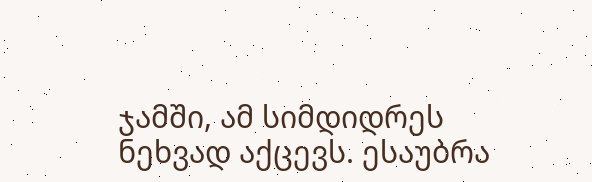ჯამში, ამ სიმდიდრეს ნეხვად აქცევს. ესაუბრა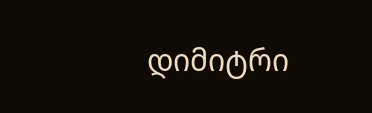დიმიტრი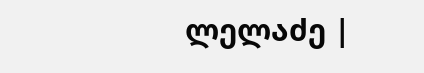ლელაძე |